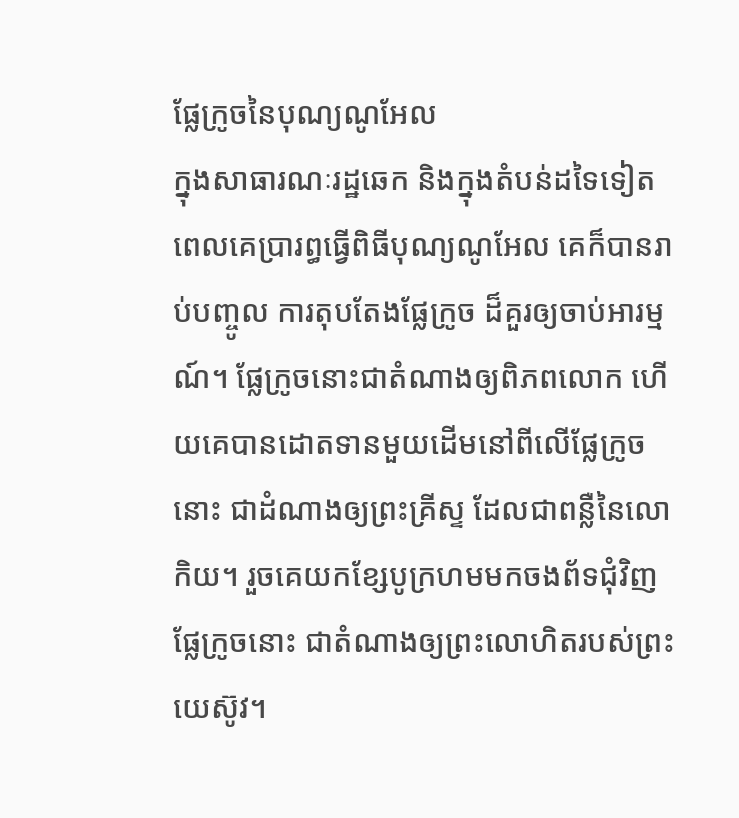ផ្លែក្រូចនៃបុណ្យណូអែល
ក្នុងសាធារណៈរដ្ឋឆេក និងក្នុងតំបន់ដទៃទៀត ពេលគេប្រារព្ធធ្វើពិធីបុណ្យណូអែល គេក៏បានរាប់បញ្ចូល ការតុបតែងផ្លែក្រូច ដ៏គួរឲ្យចាប់អារម្មណ៍។ ផ្លែក្រូចនោះជាតំណាងឲ្យពិភពលោក ហើយគេបានដោតទានមួយដើមនៅពីលើផ្លែក្រូចនោះ ជាដំណាងឲ្យព្រះគ្រីស្ទ ដែលជាពន្លឺនៃលោកិយ។ រួចគេយកខ្សែបូក្រហមមកចងព័ទជុំវិញផ្លែក្រូចនោះ ជាតំណាងឲ្យព្រះលោហិតរបស់ព្រះយេស៊ូវ។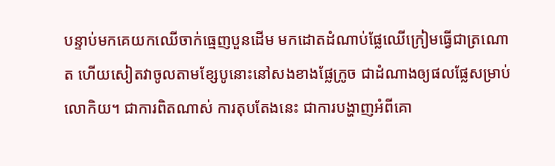បន្ទាប់មកគេយកឈើចាក់ធ្មេញបួនដើម មកដោតដំណាប់ផ្លែឈើក្រៀមធ្វើជាត្រណោត ហើយសៀតវាចូលតាមខ្សែបូនោះនៅសងខាងផ្លែក្រូច ជាដំណាងឲ្យផលផ្លែសម្រាប់លោកិយ។ ជាការពិតណាស់ ការតុបតែងនេះ ជាការបង្ហាញអំពីគោ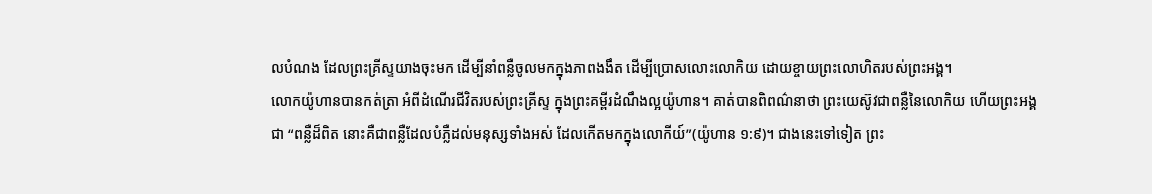លបំណង ដែលព្រះគ្រីស្ទយាងចុះមក ដើម្បីនាំពន្លឺចូលមកក្នុងភាពងងឹត ដើម្បីប្រោសលោះលោកិយ ដោយខ្ចាយព្រះលោហិតរបស់ព្រះអង្គ។
លោកយ៉ូហានបានកត់ត្រា អំពីដំណើរជីវិតរបស់ព្រះគ្រីស្ទ ក្នុងព្រះគម្ពីរដំណឹងល្អយ៉ូហាន។ គាត់បានពិពណ៌នាថា ព្រះយេស៊ូវជាពន្លឺនៃលោកិយ ហើយព្រះអង្គជា “ពន្លឺដ៏ពិត នោះគឺជាពន្លឺដែលបំភ្លឺដល់មនុស្សទាំងអស់ ដែលកើតមកក្នុងលោកីយ៍”(យ៉ូហាន ១:៩)។ ជាងនេះទៅទៀត ព្រះ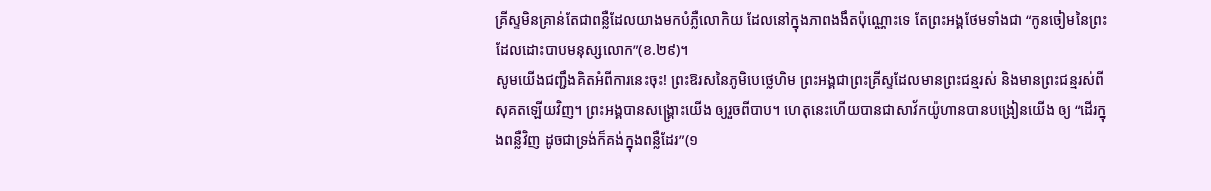គ្រីស្ទមិនគ្រាន់តែជាពន្លឺដែលយាងមកបំភ្លឺលោកិយ ដែលនៅក្នុងភាពងងឹតប៉ុណ្ណោះទេ តែព្រះអង្គថែមទាំងជា “កូនចៀមនៃព្រះ ដែលដោះបាបមនុស្សលោក”(ខ.២៩)។
សូមយើងជញ្ជឹងគិតអំពីការនេះចុះ! ព្រះឱរសនៃភូមិបេថ្លេហិម ព្រះអង្គជាព្រះគ្រីស្ទដែលមានព្រះជន្មរស់ និងមានព្រះជន្មរស់ពីសុគតឡើយវិញ។ ព្រះអង្គបានសង្រ្គោះយើង ឲ្យរួចពីបាប។ ហេតុនេះហើយបានជាសាវ័កយ៉ូហានបានបង្រៀនយើង ឲ្យ “ដើរក្នុងពន្លឺវិញ ដូចជាទ្រង់ក៏គង់ក្នុងពន្លឺដែរ”(១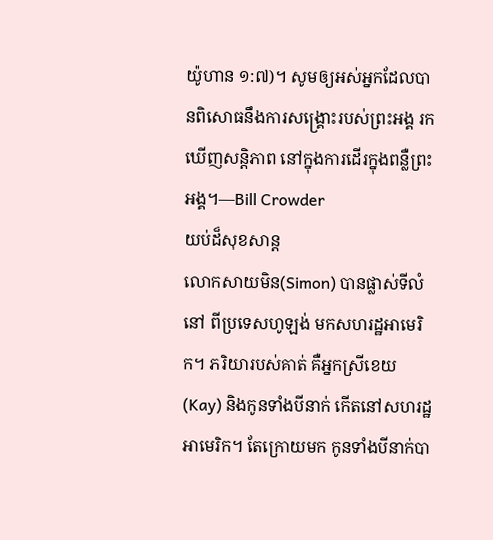យ៉ូហាន ១:៧)។ សូមឲ្យអស់អ្នកដែលបានពិសោធនឹងការសង្រ្គោះរបស់ព្រះអង្គ រកឃើញសន្តិភាព នៅក្នុងការដើរក្នុងពន្លឺព្រះអង្គ។—Bill Crowder
យប់ដ៏សុខសាន្ត
លោកសាយមិន(Simon) បានផ្លាស់ទីលំនៅ ពីប្រទេសហូឡង់ មកសហរដ្ឋអាមេរិក។ ភរិយារបស់គាត់ គឺអ្នកស្រីខេយ(Kay) និងកូនទាំងបីនាក់ កើតនៅសហរដ្ឋអាមេរិក។ តែក្រោយមក កូនទាំងបីនាក់បា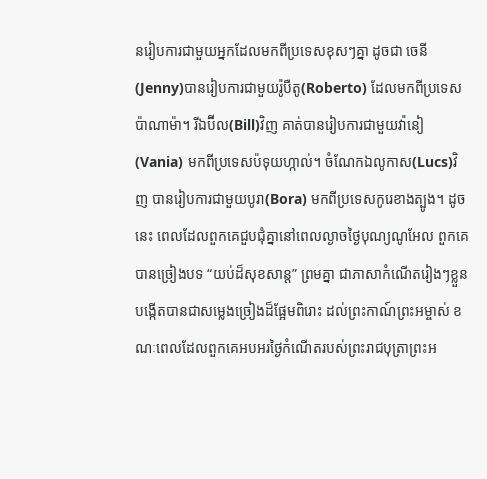នរៀបការជាមួយអ្នកដែលមកពីប្រទេសខុសៗគ្នា ដូចជា ចេនី(Jenny)បានរៀបការជាមួយរ៉ូបឺតូ(Roberto) ដែលមកពីប្រទេសប៉ាណាម៉ា។ រីឯប៊ីល(Bill)វិញ គាត់បានរៀបការជាមួយវ៉ានៀ(Vania) មកពីប្រទេសប៉ទុយហ្កាល់។ ចំណែកឯលូកាស(Lucs)វិញ បានរៀបការជាមួយបូរា(Bora) មកពីប្រទេសកូរេខាងត្បូង។ ដូចនេះ ពេលដែលពួកគេជួបជុំគ្នានៅពេលល្ងាចថ្ងៃបុណ្យណូអែល ពួកគេបានច្រៀងបទ “យប់ដ៏សុខសាន្ត” ព្រមគ្នា ជាភាសាកំណើតរៀងៗខ្លួន បង្កើតបានជាសម្លេងច្រៀងដ៏ផ្អែមពិរោះ ដល់ព្រះកាណ៍ព្រះអម្ចាស់ ខណៈពេលដែលពួកគេអបអរថ្ងៃកំណើតរបស់ព្រះរាជបុត្រាព្រះអ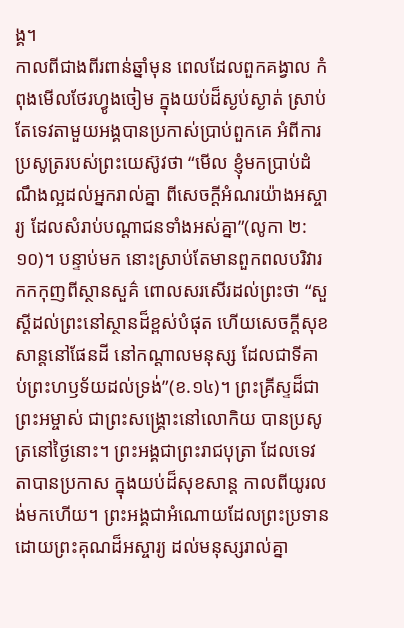ង្គ។
កាលពីជាងពីរពាន់ឆ្នាំមុន ពេលដែលពួកគង្វាល កំពុងមើលថែរហ្វូងចៀម ក្នុងយប់ដ៏ស្ងប់ស្ងាត់ ស្រាប់តែទេវតាមួយអង្គបានប្រកាស់ប្រាប់ពួកគេ អំពីការប្រសូត្ររបស់ព្រះយេស៊ូវថា “មើល ខ្ញុំមកប្រាប់ដំណឹងល្អដល់អ្នករាល់គ្នា ពីសេចក្តីអំណរយ៉ាងអស្ចារ្យ ដែលសំរាប់បណ្តាជនទាំងអស់គ្នា”(លូកា ២:១០)។ បន្ទាប់មក នោះស្រាប់តែមានពួកពលបរិវារកកកុញពីស្ថានសួគ៌ ពោលសរសើរដល់ព្រះថា “សួស្តីដល់ព្រះនៅស្ថានដ៏ខ្ពស់បំផុត ហើយសេចក្តីសុខសាន្តនៅផែនដី នៅកណ្តាលមនុស្ស ដែលជាទីគាប់ព្រះហឫទ័យដល់ទ្រង់”(ខ.១៤)។ ព្រះគ្រីស្ទដ៏ជាព្រះអម្ចាស់ ជាព្រះសង្រ្គោះនៅលោកិយ បានប្រសូត្រនៅថ្ងៃនោះ។ ព្រះអង្គជាព្រះរាជបុត្រា ដែលទេវតាបានប្រកាស ក្នុងយប់ដ៏សុខសាន្ត កាលពីយូរលង់មកហើយ។ ព្រះអង្គជាអំណោយដែលព្រះប្រទាន ដោយព្រះគុណដ៏អស្ចារ្យ ដល់មនុស្សរាល់គ្នា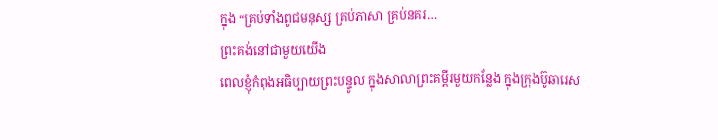ក្នុង “គ្រប់ទាំងពូជមនុស្ស គ្រប់ភាសា គ្រប់នគរ…
ព្រះគង់នៅជាមួយយើង
ពេលខ្ញុំកំពុងអធិប្បាយព្រះបន្ទូល ក្នុងសាលាព្រះគម្ពីរមួយកន្លែង ក្នុងក្រុងប៊ូឆារេស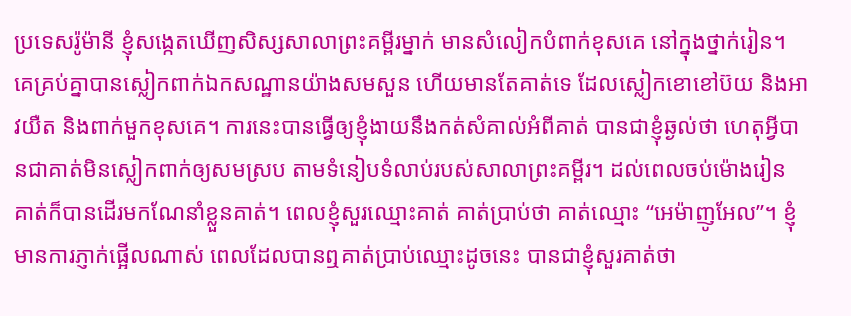ប្រទេសរ៉ូម៉ានី ខ្ញុំសង្កេតឃើញសិស្សសាលាព្រះគម្ពីរម្នាក់ មានសំលៀកបំពាក់ខុសគេ នៅក្នុងថ្នាក់រៀន។ គេគ្រប់គ្នាបានស្លៀកពាក់ឯកសណ្ឋានយ៉ាងសមសួន ហើយមានតែគាត់ទេ ដែលស្លៀកខោខៅប៊យ និងអាវយឺត និងពាក់មួកខុសគេ។ ការនេះបានធ្វើឲ្យខ្ញុំងាយនឹងកត់សំគាល់អំពីគាត់ បានជាខ្ញុំឆ្ងល់ថា ហេតុអ្វីបានជាគាត់មិនស្លៀកពាក់ឲ្យសមស្រប តាមទំនៀបទំលាប់របស់សាលាព្រះគម្ពីរ។ ដល់ពេលចប់ម៉ោងរៀន គាត់ក៏បានដើរមកណែនាំខ្លួនគាត់។ ពេលខ្ញុំសួរឈ្មោះគាត់ គាត់ប្រាប់ថា គាត់ឈ្មោះ “អេម៉ាញូអែល”។ ខ្ញុំមានការភ្ញាក់ផ្អើលណាស់ ពេលដែលបានឮគាត់ប្រាប់ឈ្មោះដូចនេះ បានជាខ្ញុំសួរគាត់ថា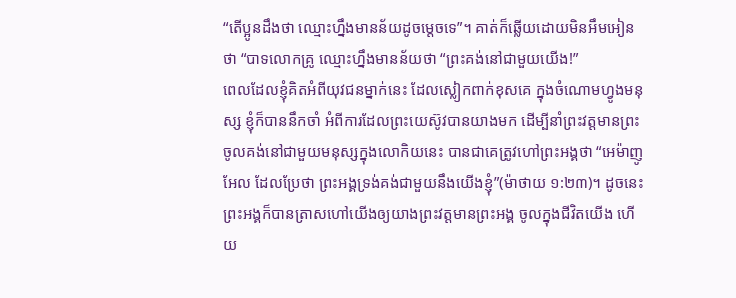“តើប្អូនដឹងថា ឈ្មោះហ្នឹងមានន័យដូចម្តេចទេ”។ គាត់ក៏ឆ្លើយដោយមិនអឹមអៀនថា “បាទលោកគ្រូ ឈ្មោះហ្នឹងមានន័យថា “ព្រះគង់នៅជាមួយយើង!”
ពេលដែលខ្ញុំគិតអំពីយុវជនម្នាក់នេះ ដែលស្លៀកពាក់ខុសគេ ក្នុងចំណោមហ្វូងមនុស្ស ខ្ញុំក៏បាននឹកចាំ អំពីការដែលព្រះយេស៊ូវបានយាងមក ដើម្បីនាំព្រះវត្តមានព្រះ ចូលគង់នៅជាមួយមនុស្សក្នុងលោកិយនេះ បានជាគេត្រូវហៅព្រះអង្គថា “អេម៉ាញូអែល ដែលប្រែថា ព្រះអង្គទ្រង់គង់ជាមួយនឹងយើងខ្ញុំ”(ម៉ាថាយ ១:២៣)។ ដូចនេះ ព្រះអង្គក៏បានត្រាសហៅយើងឲ្យយាងព្រះវត្តមានព្រះអង្គ ចូលក្នុងជីវិតយើង ហើយ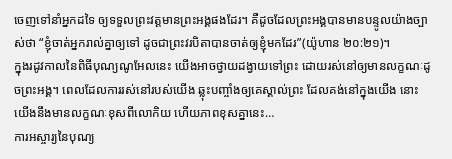ចេញទៅនាំអ្នកដទៃ ឲ្យទទួលព្រះវត្តមានព្រះអង្គផងដែរ។ គឺដូចដែលព្រះអង្គបានមានបន្ទូលយ៉ាងច្បាស់ថា “ខ្ញុំចាត់អ្នករាល់គ្នាឲ្យទៅ ដូចជាព្រះវរបិតាបានចាត់ឲ្យខ្ញុំមកដែរ”(យ៉ូហាន ២០:២១)។
ក្នុងរដូវកាលនៃពិធីបុណ្យណូអែលនេះ យើងអាចថ្វាយដង្វាយទៅព្រះ ដោយរស់នៅឲ្យមានលក្ខណៈដូចព្រះអង្គ។ ពេលដែលការរស់នៅរបស់យើង ឆ្លុះបញ្ចាំងឲ្យគេស្គាល់ព្រះ ដែលគង់នៅក្នុងយើង នោះយើងនឹងមានលក្ខណៈខុសពីលោកិយ ហើយភាពខុសគ្នានេះ…
ការអស្ចារ្យនៃបុណ្យ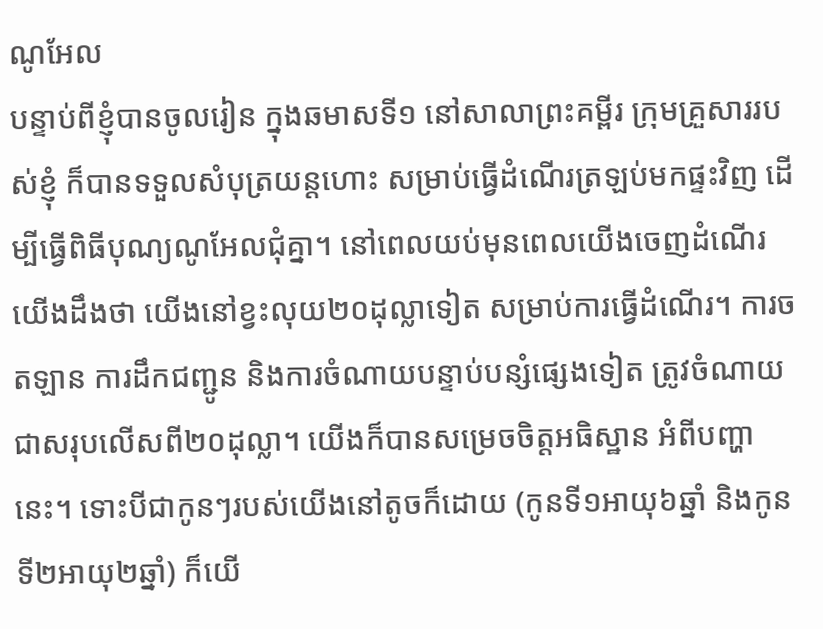ណូអែល
បន្ទាប់ពីខ្ញុំបានចូលរៀន ក្នុងឆមាសទី១ នៅសាលាព្រះគម្ពីរ ក្រុមគ្រួសាររបស់ខ្ញុំ ក៏បានទទួលសំបុត្រយន្តហោះ សម្រាប់ធ្វើដំណើរត្រឡប់មកផ្ទះវិញ ដើម្បីធ្វើពិធីបុណ្យណូអែលជុំគ្នា។ នៅពេលយប់មុនពេលយើងចេញដំណើរ យើងដឹងថា យើងនៅខ្វះលុយ២០ដុល្លាទៀត សម្រាប់ការធ្វើដំណើរ។ ការចតឡាន ការដឹកជញ្ជូន និងការចំណាយបន្ទាប់បន្សំផ្សេងទៀត ត្រូវចំណាយជាសរុបលើសពី២០ដុល្លា។ យើងក៏បានសម្រេចចិត្តអធិស្ឋាន អំពីបញ្ហានេះ។ ទោះបីជាកូនៗរបស់យើងនៅតូចក៏ដោយ (កូនទី១អាយុ៦ឆ្នាំ និងកូនទី២អាយុ២ឆ្នាំ) ក៏យើ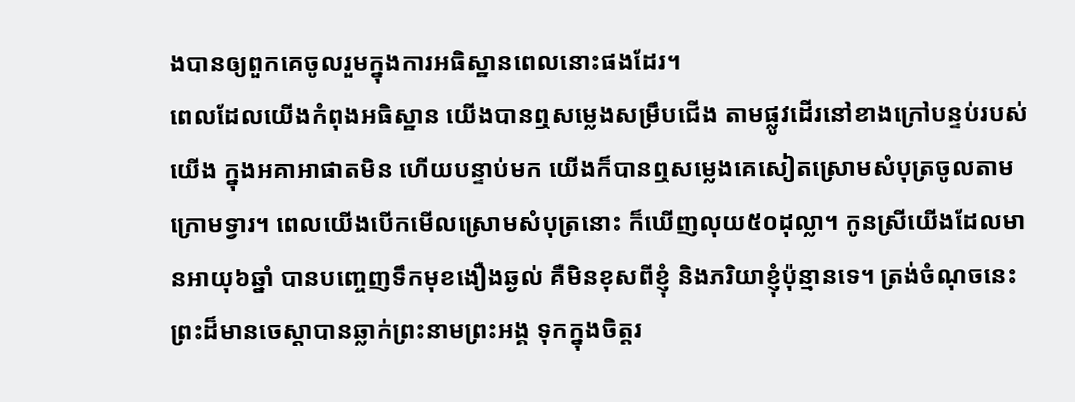ងបានឲ្យពួកគេចូលរួមក្នុងការអធិស្ឋានពេលនោះផងដែរ។
ពេលដែលយើងកំពុងអធិស្ឋាន យើងបានឮសម្លេងសម្រឹបជើង តាមផ្លូវដើរនៅខាងក្រៅបន្ទប់របស់យើង ក្នុងអគាអាផាតមិន ហើយបន្ទាប់មក យើងក៏បានឮសម្លេងគេសៀតស្រោមសំបុត្រចូលតាមក្រោមទ្វារ។ ពេលយើងបើកមើលស្រោមសំបុត្រនោះ ក៏ឃើញលុយ៥០ដុល្លា។ កូនស្រីយើងដែលមានអាយុ៦ឆ្នាំ បានបញ្ចេញទឹកមុខងឿងឆ្ងល់ គឺមិនខុសពីខ្ញុំ និងភរិយាខ្ញុំប៉ុន្មានទេ។ ត្រង់ចំណុចនេះ ព្រះដ៏មានចេស្តាបានឆ្លាក់ព្រះនាមព្រះអង្គ ទុកក្នុងចិត្តរ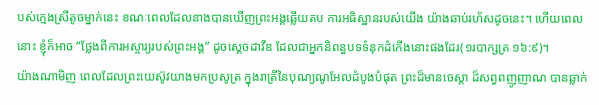បស់ក្មេងស្រីតូចម្នាក់នេះ ខណៈពេលដែលនាងបានឃើញព្រះអង្គឆ្លើយតប ការអធិស្ឋានរបស់យើង យ៉ាងឆាប់រហ័សដូចនេះ។ ហើយពេលនោះ ខ្ញុំក៏អាច “ថ្លែងពីការអស្ចារ្យរបស់ព្រះអង្គ” ដូចស្តេចដាវីឌ ដែលជាអ្នកនិពន្ធបទទំនុកដំកើងនោះផងដែរ(១របាក្សត្រ ១៦:៩)។
យ៉ាងណាមិញ ពេលដែលព្រះយេស៊ូវយាងមកប្រសូត្រ ក្នុងរាត្រីនៃបុណ្យណូអែលដំបូងបំផុត ព្រះដ៏មានចេស្តា ដ៏សព្វពញូញាណ បានឆ្លាក់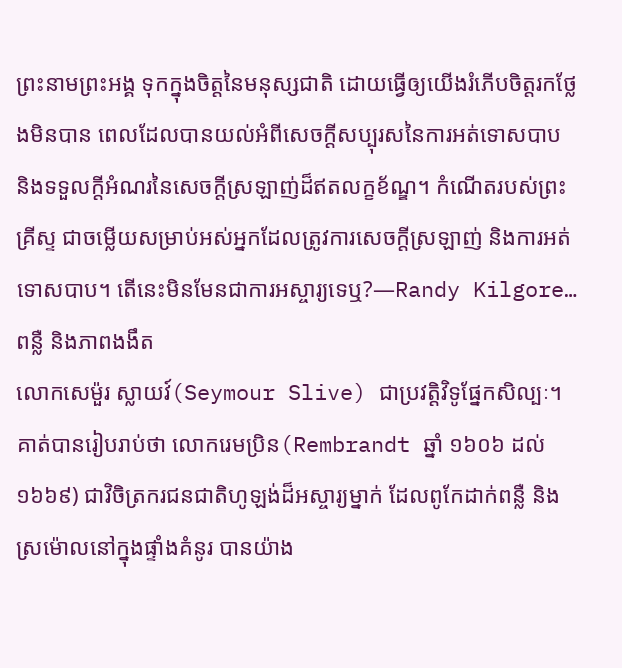ព្រះនាមព្រះអង្គ ទុកក្នុងចិត្តនៃមនុស្សជាតិ ដោយធ្វើឲ្យយើងរំភើបចិត្តរកថ្លែងមិនបាន ពេលដែលបានយល់អំពីសេចក្តីសប្បុរសនៃការអត់ទោសបាប និងទទួលក្តីអំណរនៃសេចក្តីស្រឡាញ់ដ៏ឥតលក្ខខ័ណ្ឌ។ កំណើតរបស់ព្រះគ្រីស្ទ ជាចម្លើយសម្រាប់អស់អ្នកដែលត្រូវការសេចក្តីស្រឡាញ់ និងការអត់ទោសបាប។ តើនេះមិនមែនជាការអស្ចារ្យទេឬ?—Randy Kilgore…
ពន្លឺ និងភាពងងឹត
លោកសេម៉ួរ ស្លាយវ៍(Seymour Slive) ជាប្រវត្តិវិទូផ្នែកសិល្បៈ។ គាត់បានរៀបរាប់ថា លោករេមប្រិន(Rembrandt ឆ្នាំ ១៦០៦ ដល់ ១៦៦៩) ជាវិចិត្រករជនជាតិហូឡង់ដ៏អស្ចារ្យម្នាក់ ដែលពូកែដាក់ពន្លឺ និងស្រម៉ោលនៅក្នុងផ្ទាំងគំនូរ បានយ៉ាង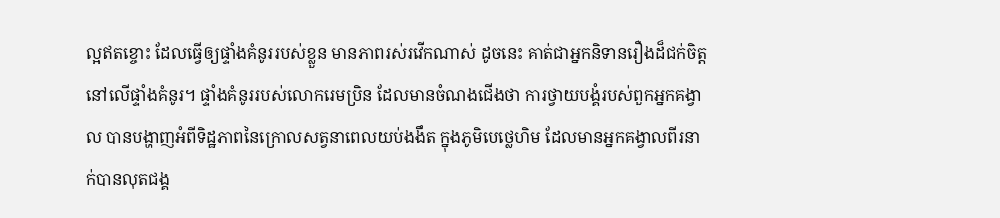ល្អឥតខ្ចោះ ដែលធ្វើឲ្យផ្ទាំងគំនូររបស់ខ្លួន មានភាពរស់រវើកណាស់ ដូចនេះ គាត់ជាអ្នកនិទានរឿងដ៏ជក់ចិត្ត នៅលើផ្ទាំងគំនូរ។ ផ្ទាំងគំនូររបស់លោករេមប្រិន ដែលមានចំណងជើងថា ការថ្វាយបង្គំរបស់ពួកអ្នកគង្វាល បានបង្ហាញអំពីទិដ្ឋភាពនៃក្រោលសត្វនាពេលយប់ងងឹត ក្នុងភូមិបេថ្លេហិម ដែលមានអ្នកគង្វាលពីរនាក់បានលុតជង្គ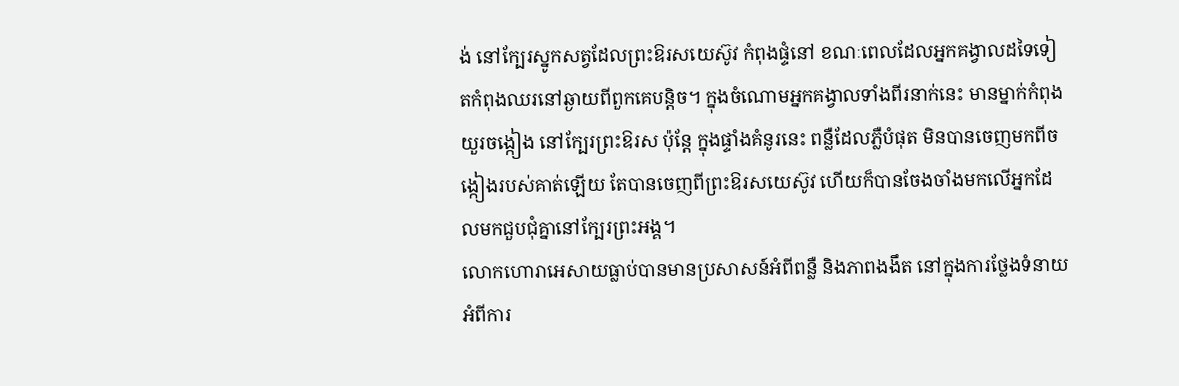ង់ នៅក្បែរស្នូកសត្វដែលព្រះឱរសយេស៊ូវ កំពុងផ្ទំនៅ ខណៈពេលដែលអ្នកគង្វាលដទៃទៀតកំពុងឈរនៅឆ្ងាយពីពួកគេបន្តិច។ ក្នុងចំណោមអ្នកគង្វាលទាំងពីរនាក់នេះ មានម្នាក់កំពុងយួរចង្កៀង នៅក្បែរព្រះឱរស ប៉ុន្តែ ក្នុងផ្ទាំងគំនូរនេះ ពន្លឺដែលភ្លឺបំផុត មិនបានចេញមកពីចង្កៀងរបស់គាត់ឡើយ តែបានចេញពីព្រះឱរសយេស៊ូវ ហើយក៏បានចែងចាំងមកលើអ្នកដែលមកជួបជុំគ្នានៅក្បែរព្រះអង្គ។
លោកហោរាអេសាយធ្លាប់បានមានប្រសាសន៍អំពីពន្លឺ និងភាពងងឹត នៅក្នុងការថ្លែងទំនាយ អំពីការ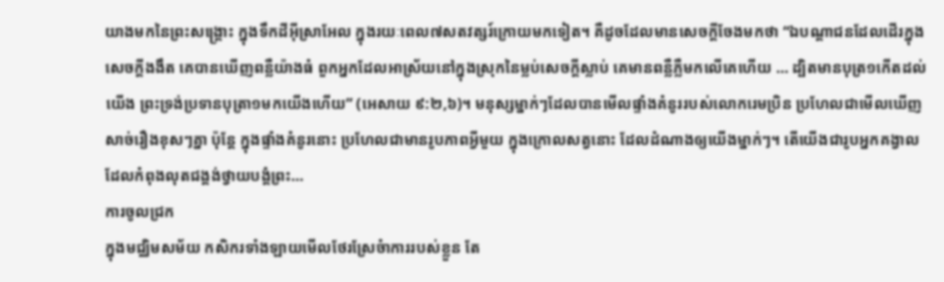យាងមកនៃព្រះសង្រ្គោះ ក្នុងទឹកដីអ៊ីស្រាអែល ក្នុងរយៈពេល៧សតវត្សរ៍ក្រោយមកទៀត។ គឺដូចដែលមានសេចក្តីចែងមកថា “ឯបណ្តាជនដែលដើរក្នុងសេចក្តីងងឹត គេបានឃើញពន្លឺយ៉ាងធំ ពួកអ្នកដែលអាស្រ័យនៅក្នុងស្រុកនៃម្លប់សេចក្តីស្លាប់ គេមានពន្លឺភ្លឺមកលើគេហើយ … ដ្បិតមានបុត្រ១កើតដល់យើង ព្រះទ្រង់ប្រទានបុត្រា១មកយើងហើយ” (អេសាយ ៩:២,៦)។ មនុស្សម្នាក់ៗដែលបានមើលផ្ទាំងគំនូររបស់លោករេមប្រិន ប្រហែលជាមើលឃើញសាច់រឿងខុសៗគ្នា ប៉ុន្តែ ក្នុងផ្ទាំងគំនូរនោះ ប្រហែលជាមានរូបភាពអ្វីមួយ ក្នុងក្រោលសត្វនោះ ដែលដំណាងឲ្យយើងម្នាក់ៗ។ តើយើងជារូបអ្នកគង្វាលដែលកំពុងលុតជង្គង់ថ្វាយបង្គំព្រះ…
ការចូលជ្រក
ក្នុងមជ្ឈិមសម័យ កសិករទាំងឡាយមើលថែរស្រែចំាការរបស់ខ្លួន តែ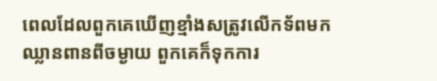ពេលដែលពួកគេឃើញខ្មាំងសត្រូវលើកទ័ពមកឈ្លានពានពីចម្ងាយ ពួកគេក៏ទុកការ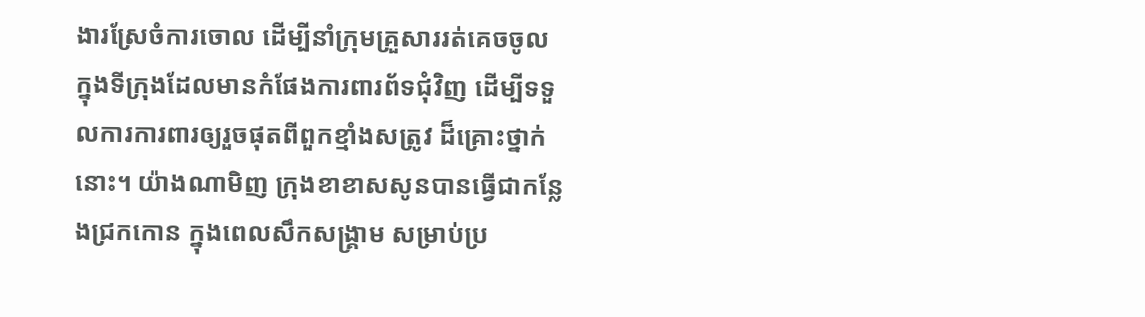ងារស្រែចំការចោល ដើម្បីនាំក្រុមគ្រួសាររត់គេចចូល ក្នុងទីក្រុងដែលមានកំផែងការពារព័ទជុំវិញ ដើម្បីទទួលការការពារឲ្យរួចផុតពីពួកខ្មាំងសត្រូវ ដ៏គ្រោះថ្នាក់នោះ។ យ៉ាងណាមិញ ក្រុងខាខាសសូនបានធ្វើជាកន្លែងជ្រកកោន ក្នុងពេលសឹកសង្រ្គាម សម្រាប់ប្រ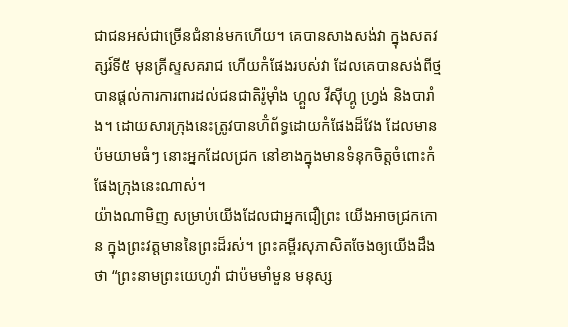ជាជនអស់ជាច្រើនជំនាន់មកហើយ។ គេបានសាងសង់វា ក្នុងសតវត្សរ៍ទី៥ មុនគ្រីស្ទសគរាជ ហើយកំផែងរបស់វា ដែលគេបានសង់ពីថ្ម បានផ្តល់ការការពារដល់ជនជាតិរ៉ូម៉ាំង ហ្គួល វីស៊ីហ្គូ ហ្វ្រង់ និងបារាំង។ ដោយសារក្រុងនេះត្រូវបានហ៊ំព័ទ្ធដោយកំផែងដ៏វែង ដែលមានប៉មយាមធំៗ នោះអ្នកដែលជ្រក នៅខាងក្នុងមានទំនុកចិត្តចំពោះកំផែងក្រុងនេះណាស់។
យ៉ាងណាមិញ សម្រាប់យើងដែលជាអ្នកជឿព្រះ យើងអាចជ្រកកោន ក្នុងព្រះវត្តមាននៃព្រះដ៏រស់។ ព្រះគម្ពីរសុភាសិតចែងឲ្យយើងដឹងថា “ព្រះនាមព្រះយេហូវ៉ា ជាប៉មមាំមួន មនុស្ស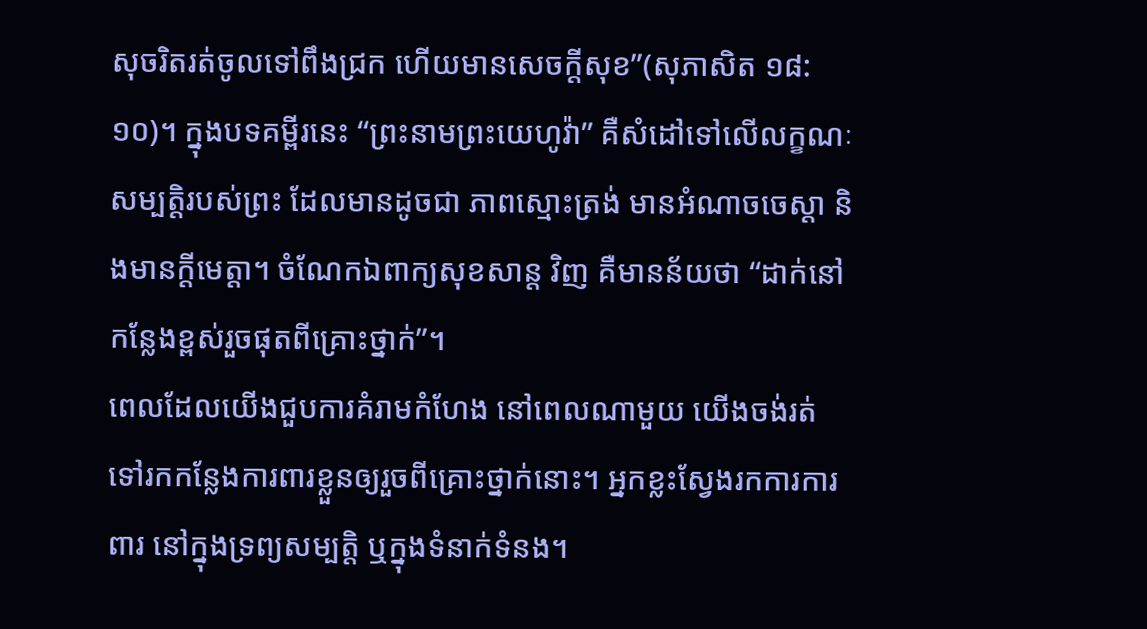សុចរិតរត់ចូលទៅពឹងជ្រក ហើយមានសេចក្តីសុខ”(សុភាសិត ១៨:១០)។ ក្នុងបទគម្ពីរនេះ “ព្រះនាមព្រះយេហូវ៉ា” គឺសំដៅទៅលើលក្ខណៈសម្បត្តិរបស់ព្រះ ដែលមានដូចជា ភាពស្មោះត្រង់ មានអំណាចចេស្តា និងមានក្តីមេត្តា។ ចំណែកឯពាក្យសុខសាន្ត វិញ គឺមានន័យថា “ដាក់នៅកន្លែងខ្ពស់រួចផុតពីគ្រោះថ្នាក់”។
ពេលដែលយើងជួបការគំរាមកំហែង នៅពេលណាមួយ យើងចង់រត់ទៅរកកន្លែងការពារខ្លួនឲ្យរួចពីគ្រោះថ្នាក់នោះ។ អ្នកខ្លះស្វែងរកការការពារ នៅក្នុងទ្រព្យសម្បត្តិ ឬក្នុងទំនាក់ទំនង។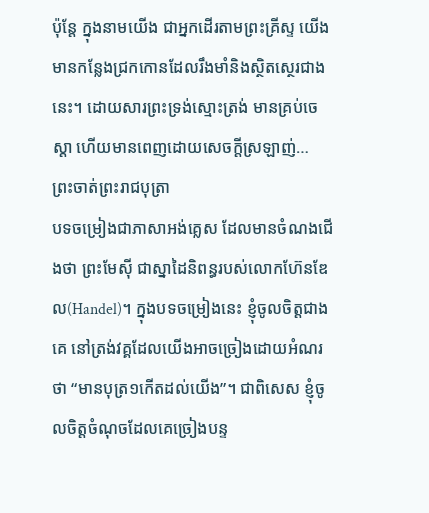ប៉ុន្តែ ក្នុងនាមយើង ជាអ្នកដើរតាមព្រះគ្រីស្ទ យើងមានកន្លែងជ្រកកោនដែលរឹងមាំនិងស្ថិតស្ថេរជាងនេះ។ ដោយសារព្រះទ្រង់ស្មោះត្រង់ មានគ្រប់ចេស្តា ហើយមានពេញដោយសេចក្តីស្រឡាញ់…
ព្រះចាត់ព្រះរាជបុត្រា
បទចម្រៀងជាភាសាអង់គ្លេស ដែលមានចំណងជើងថា ព្រះមែស៊ី ជាស្នាដៃនិពន្ធរបស់លោកហ៊ែនឌែល(Handel)។ ក្នុងបទចម្រៀងនេះ ខ្ញុំចូលចិត្តជាងគេ នៅត្រង់វគ្គដែលយើងអាចច្រៀងដោយអំណរថា “មានបុត្រ១កើតដល់យើង”។ ជាពិសេស ខ្ញុំចូលចិត្តចំណុចដែលគេច្រៀងបន្ទ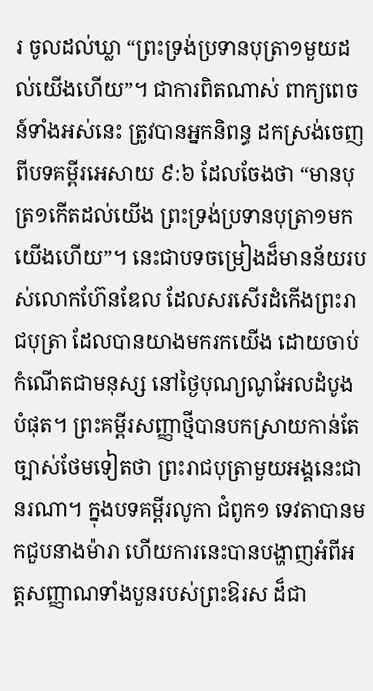រ ចូលដល់ឃ្លា “ព្រះទ្រង់ប្រទានបុត្រា១មួយដល់យើងហើយ”។ ជាការពិតណាស់ ពាក្យពេចន៍ទាំងអស់នេះ ត្រូវបានអ្នកនិពន្ធ ដកស្រង់ចេញពីបទគម្ពីរអេសាយ ៩:៦ ដែលចែងថា “មានបុត្រ១កើតដល់យើង ព្រះទ្រង់ប្រទានបុត្រា១មកយើងហើយ”។ នេះជាបទចម្រៀងដ៏មានន័យរបស់លោកហ៊ែនឌែល ដែលសរសើរដំកើងព្រះរាជបុត្រា ដែលបានយាងមករកយើង ដោយចាប់កំណើតជាមនុស្ស នៅថ្ងៃបុណ្យណូអែលដំបូងបំផុត។ ព្រះគម្ពីរសញ្ញាថ្មីបានបកស្រាយកាន់តែច្បាស់ថែមទៀតថា ព្រះរាជបុត្រាមួយអង្គនេះជានរណា។ ក្នុងបទគម្ពីរលូកា ជំពូក១ ទេវតាបានមកជួបនាងម៉ារា ហើយការនេះបានបង្ហាញអំពីអត្តសញ្ញាណទាំងបួនរបស់ព្រះឱរស ដ៏ជា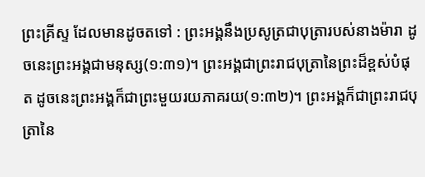ព្រះគ្រីស្ទ ដែលមានដូចតទៅ : ព្រះអង្គនឹងប្រសូត្រជាបុត្រារបស់នាងម៉ារា ដូចនេះព្រះអង្គជាមនុស្ស(១:៣១)។ ព្រះអង្គជាព្រះរាជបុត្រានៃព្រះដ៏ខ្ពស់បំផុត ដូចនេះព្រះអង្គក៏ជាព្រះមួយរយភាគរយ(១:៣២)។ ព្រះអង្គក៏ជាព្រះរាជបុត្រានៃ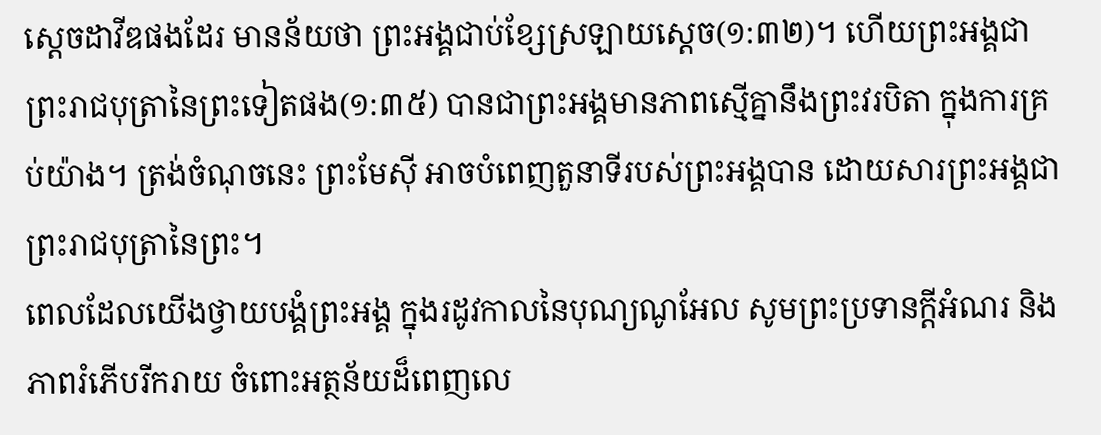ស្តេចដាវីឌផងដែរ មានន័យថា ព្រះអង្គជាប់ខ្សែស្រឡាយស្តេច(១:៣២)។ ហើយព្រះអង្គជាព្រះរាជបុត្រានៃព្រះទៀតផង(១:៣៥) បានជាព្រះអង្គមានភាពស្មើគ្នានឹងព្រះវរបិតា ក្នុងការគ្រប់យ៉ាង។ ត្រង់ចំណុចនេះ ព្រះមែស៊ី អាចបំពេញតួនាទីរបស់ព្រះអង្គបាន ដោយសារព្រះអង្គជាព្រះរាជបុត្រានៃព្រះ។
ពេលដែលយើងថ្វាយបង្គំព្រះអង្គ ក្នុងរដូវកាលនៃបុណ្យណូអែល សូមព្រះប្រទានក្តីអំណរ និងភាពរំភើបរីករាយ ចំពោះអត្ថន័យដ៏ពេញលេ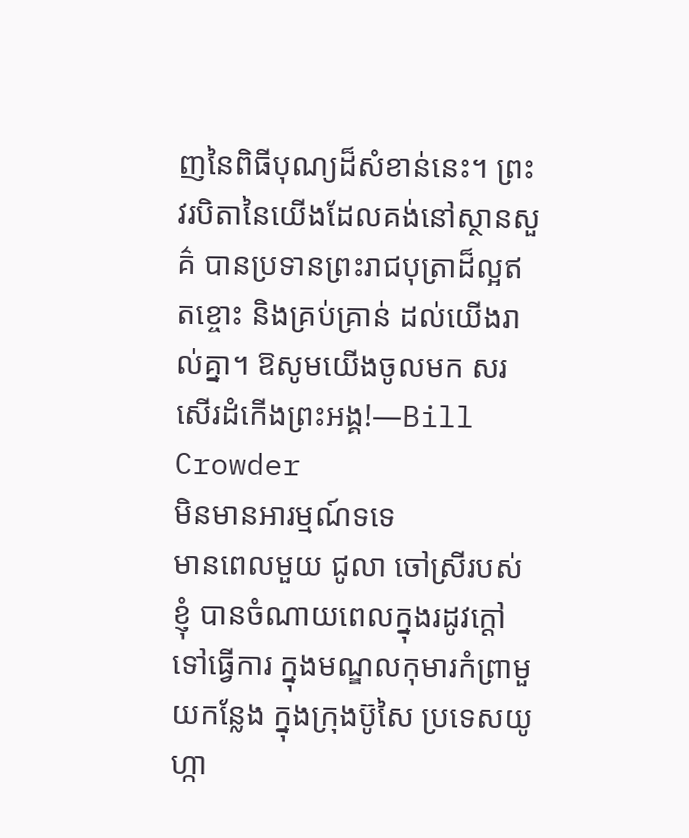ញនៃពិធីបុណ្យដ៏សំខាន់នេះ។ ព្រះវរបិតានៃយើងដែលគង់នៅស្ថានសួគ៌ បានប្រទានព្រះរាជបុត្រាដ៏ល្អឥតខ្ចោះ និងគ្រប់គ្រាន់ ដល់យើងរាល់គ្នា។ ឱសូមយើងចូលមក សរសើរដំកើងព្រះអង្គ!—Bill Crowder
មិនមានអារម្មណ៍ទទេ
មានពេលមួយ ជូលា ចៅស្រីរបស់ខ្ញុំ បានចំណាយពេលក្នុងរដូវក្តៅ ទៅធ្វើការ ក្នុងមណ្ឌលកុមារកំព្រាមួយកន្លែង ក្នុងក្រុងប៊ូសៃ ប្រទេសយូហ្កា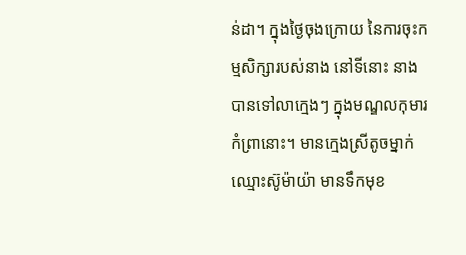ន់ដា។ ក្នុងថ្ងៃចុងក្រោយ នៃការចុះកម្មសិក្សារបស់នាង នៅទីនោះ នាងបានទៅលាក្មេងៗ ក្នុងមណ្ឌលកុមារកំព្រានោះ។ មានក្មេងស្រីតូចម្នាក់ ឈ្មោះស៊ូម៉ាយ៉ា មានទឹកមុខ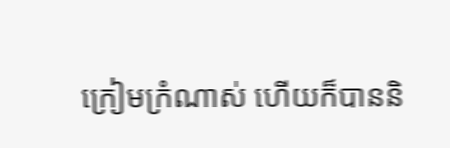ក្រៀមក្រំណាស់ ហើយក៏បាននិ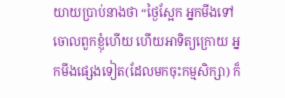យាយប្រាប់នាងថា “ថ្ងៃស្អែក អ្នកមីងទៅចោលពួកខ្ញុំហើយ ហើយអាទិត្យក្រោយ អ្នកមីងផ្សេងទៀត(ដែលមកចុះកម្មសិក្សា) ក៏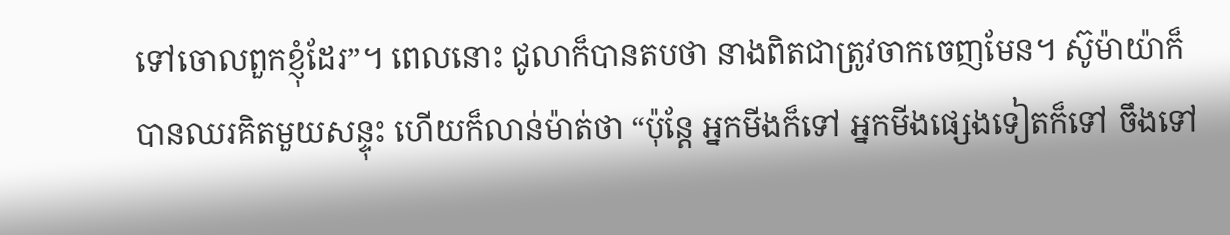ទៅចោលពួកខ្ញុំដែរ”។ ពេលនោះ ជូលាក៏បានតបថា នាងពិតជាត្រូវចាកចេញមែន។ ស៊ូម៉ាយ៉ាក៏បានឈរគិតមួយសន្ទុះ ហើយក៏លាន់ម៉ាត់ថា “ប៉ុន្តែ អ្នកមីងក៏ទៅ អ្នកមីងផ្សេងទៀតក៏ទៅ ចឹងទៅ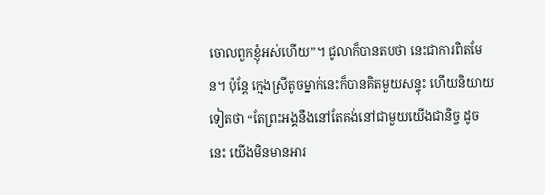ចោលពួកខ្ញុំអស់ហើយ”។ ជូលាក៏បានតបថា នេះជាការពិតមែន។ ប៉ុន្តែ ក្មេងស្រីតូចម្នាក់នេះក៏បានគិតមួយសន្ទុះ ហើយនិយាយទៀតថា “តែព្រះអង្គនឹងនៅតែគង់នៅជាមួយយើងជានិច្ច ដូចនេះ យើងមិនមានអារ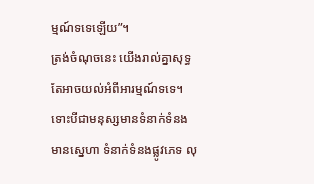ម្មណ៍ទទេឡើយ”។
ត្រង់ចំណុចនេះ យើងរាល់គ្នាសុទ្ធតែអាចយល់អំពីអារម្មណ៍ទទេ។ ទោះបីជាមនុស្សមានទំនាក់ទំនង មានស្នេហា ទំនាក់ទំនងផ្លូវភេទ លុ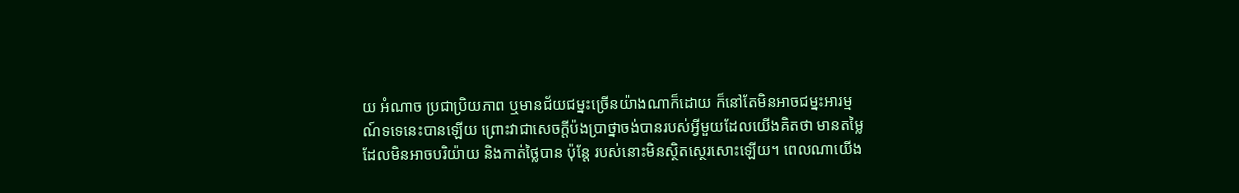យ អំណាច ប្រជាប្រិយភាព ឬមានជ័យជម្នះច្រើនយ៉ាងណាក៏ដោយ ក៏នៅតែមិនអាចជម្នះអារម្មណ៍ទទេនេះបានឡើយ ព្រោះវាជាសេចក្តីប៉ងប្រាថ្នាចង់បានរបស់អ្វីមួយដែលយើងគិតថា មានតម្លៃ ដែលមិនអាចបរិយ៉ាយ និងកាត់ថ្លៃបាន ប៉ុន្តែ របស់នោះមិនស្ថិតស្ថេរសោះឡើយ។ ពេលណាយើង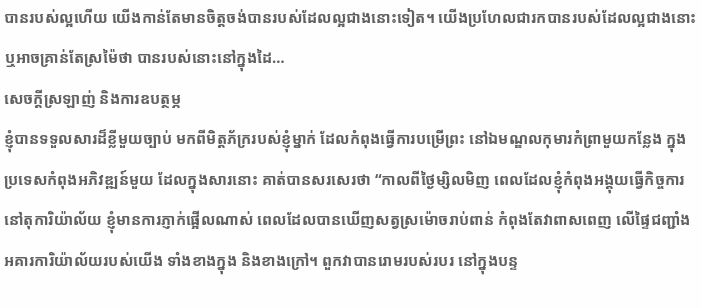បានរបស់ល្អហើយ យើងកាន់តែមានចិត្តចង់បានរបស់ដែលល្អជាងនោះទៀត។ យើងប្រហែលជារកបានរបស់ដែលល្អជាងនោះ ឬអាចគ្រាន់តែស្រម៉ៃថា បានរបស់នោះនៅក្នុងដៃ…
សេចក្តីស្រឡាញ់ និងការឧបត្ថម្ភ
ខ្ញុំបានទទួលសារដ៏ខ្លីមួយច្បាប់ មកពីមិត្តភ័ក្ររបស់ខ្ញុំម្នាក់ ដែលកំពុងធ្វើការបម្រើព្រះ នៅឯមណ្ឌលកុមារកំព្រាមួយកន្លែង ក្នុងប្រទេសកំពុងអភិវឌ្ឍន៍មួយ ដែលក្នុងសារនោះ គាត់បានសរសេរថា “កាលពីថ្ងៃម្សិលមិញ ពេលដែលខ្ញុំកំពុងអង្គុយធ្វើកិច្ចការនៅតុការិយ៉ាល័យ ខ្ញុំមានការភ្ញាក់ផ្អើលណាស់ ពេលដែលបានឃើញសត្វស្រម៉ោចរាប់ពាន់ កំពុងតែវាពាសពេញ លើផ្ទៃជញ្ជាំងអគារការិយ៉ាល័យរបស់យើង ទាំងខាងក្នុង និងខាងក្រៅ។ ពួកវាបានរោមរបស់របរ នៅក្នុងបន្ទ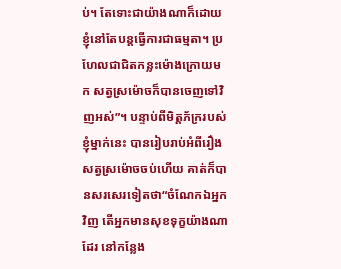ប់។ តែទោះជាយ៉ាងណាក៏ដោយ ខ្ញុំនៅតែបន្តធ្វើការជាធម្មតា។ ប្រហែលជាជិតកន្លះម៉ោងក្រោយមក សត្វស្រម៉ោចក៏បានចេញទៅវិញអស់”។ បន្ទាប់ពីមិត្តភ័ក្ររបស់ខ្ញុំម្នាក់នេះ បានរៀបរាប់អំពីរឿងសត្វស្រម៉ោចចប់ហើយ គាត់ក៏បានសរសេរទៀតថា“ចំណែកឯអ្នកវិញ តើអ្នកមានសុខទុក្ខយ៉ាងណាដែរ នៅកន្លែង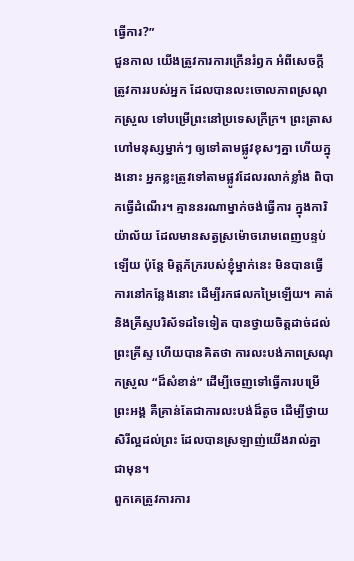ធ្វើការ?”
ជួនកាល យើងត្រូវការការក្រើនរំឭក អំពីសេចក្តីត្រូវការរបស់អ្នក ដែលបានលះចោលភាពស្រណុកស្រួល ទៅបម្រើព្រះនៅប្រទេសក្រីក្រ។ ព្រះត្រាសហៅមនុស្សម្នាក់ៗ ឲ្យទៅតាមផ្លូវខុសៗគ្នា ហើយក្នុងនោះ អ្នកខ្លះត្រូវទៅតាមផ្លូវដែលរលាក់ខ្លាំង ពិបាកធ្វើដំណើរ។ គ្មាននរណាម្នាក់ចង់ធ្វើការ ក្នុងការិយ៉ាល័យ ដែលមានសត្វស្រម៉ោចរោមពេញបន្ទប់ឡើយ ប៉ុន្តែ មិត្តភ័ក្ររបស់ខ្ញុំម្នាក់នេះ មិនបានធ្វើការនៅកន្លែងនោះ ដើម្បីរកផលកម្រៃឡើយ។ គាត់ និងគ្រីស្ទបរិស័ទដទៃទៀត បានថ្វាយចិត្តដាច់ដល់ព្រះគ្រីស្ទ ហើយបានគិតថា ការលះបង់ភាពស្រណុកស្រួល “ដ៏សំខាន់” ដើម្បីចេញទៅធ្វើការបម្រើព្រះអង្គ គឺគ្រាន់តែជាការលះបង់ដ៏តូច ដើម្បីថ្វាយសិរីល្អដល់ព្រះ ដែលបានស្រឡាញ់យើងរាល់គ្នា ជាមុន។
ពួកគេត្រូវការការ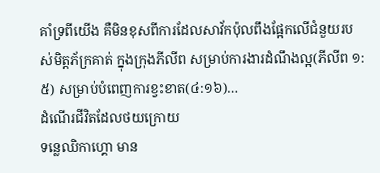គាំទ្រពីយើង គឺមិនខុសពីការដែលសាវ័កប៉ុលពឹងផ្អែកលើជំនួយរបស់មិត្តភ័ក្រគាត់ ក្នុងក្រុងភីលីព សម្រាប់ការងារដំណឹងល្អ(ភីលីព ១:៥) សម្រាប់បំពេញការខ្វះខាត(៤:១៦)…
ដំណើរជីវិតដែលថយក្រោយ
ទន្លេឈិកាហ្គោ មាន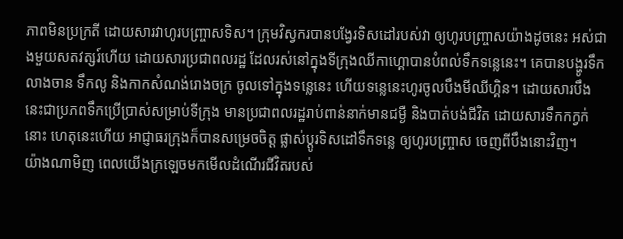ភាពមិនប្រក្រតី ដោយសារវាហូរបញ្ច្រាសទិស។ ក្រុមវិស្វករបានបង្វែរទិសដៅរបស់វា ឲ្យហូរបញ្រ្ចាសយ៉ាងដូចនេះ អស់ជាងមួយសតវត្សរ៍ហើយ ដោយសារប្រជាពលរដ្ឋ ដែលរស់នៅក្នុងទីក្រុងឈីកាហ្គោបានបំពល់ទឹកទន្លេនេះ។ គេបានបង្ហូរទឹកលាងចាន ទឹកលូ និងកាកសំណង់រោងចក្រ ចូលទៅក្នុងទន្លេនេះ ហើយទន្លេនេះហូរចូលបឹងមីឈីហ្គិន។ ដោយសារបឹងនេះជាប្រភពទឹកប្រើប្រាស់សម្រាប់ទីក្រុង មានប្រជាពលរដ្ឋរាប់ពាន់នាក់មានជម្ងឺ និងបាត់បង់ជីវិត ដោយសារទឹកកក្វក់នោះ ហេតុនេះហើយ អាជ្ញាធរក្រុងក៏បានសម្រេចចិត្ត ផ្លាស់ប្តូរទិសដៅទឹកទន្លេ ឲ្យហូរបញ្រ្ចាស ចេញពីបឹងនោះវិញ។
យ៉ាងណាមិញ ពេលយើងក្រឡេចមកមើលដំណើរជីវិតរបស់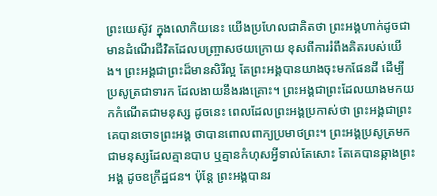ព្រះយេស៊ូវ ក្នុងលោកិយនេះ យើងប្រហែលជាគិតថា ព្រះអង្គហាក់ដូចជាមានដំណើរជីវិតដែលបញ្រ្ចាសថយក្រោយ ខុសពីការរំពឹងគិតរបស់យើង។ ព្រះអង្គជាព្រះដ៏មានសិរីល្អ តែព្រះអង្គបានយាងចុះមកផែនដី ដើម្បីប្រសូត្រជាទារក ដែលងាយនឹងរងគ្រោះ។ ព្រះអង្គជាព្រះដែលយាងមកយកកំណើតជាមនុស្ស ដូចនេះ ពេលដែលព្រះអង្គប្រកាស់ថា ព្រះអង្គជាព្រះ គេបានចោទព្រះអង្គ ថាបានពោលពាក្យប្រមាថព្រះ។ ព្រះអង្គប្រសូត្រមកជាមនុស្សដែលគ្មានបាប ឬគ្មានកំហុសអ្វីទាល់តែសោះ តែគេបានឆ្កាងព្រះអង្គ ដូចឧក្រឹដ្ឋជន។ ប៉ុន្តែ ព្រះអង្គបានរ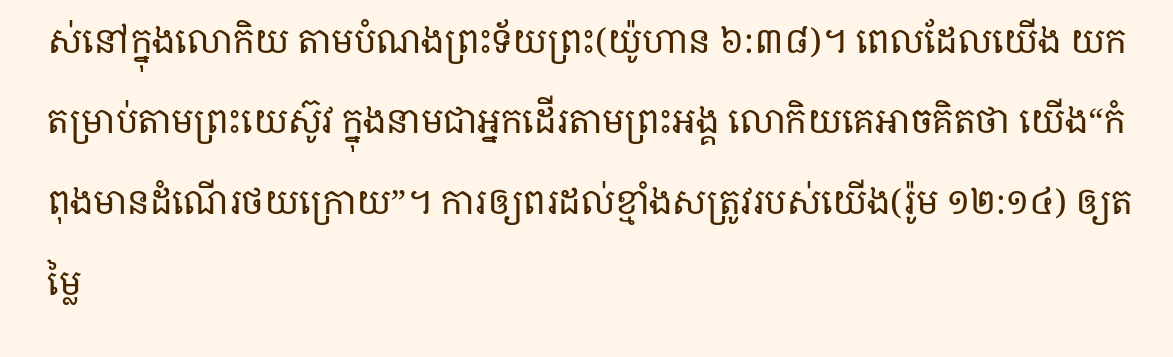ស់នៅក្នុងលោកិយ តាមបំណងព្រះទ័យព្រះ(យ៉ូហាន ៦:៣៨)។ ពេលដែលយើង យកតម្រាប់តាមព្រះយេស៊ូវ ក្នុងនាមជាអ្នកដើរតាមព្រះអង្គ លោកិយគេអាចគិតថា យើង“កំពុងមានដំណើរថយក្រោយ”។ ការឲ្យពរដល់ខ្មាំងសត្រូវរបស់យើង(រ៉ូម ១២:១៤) ឲ្យតម្លៃ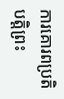ការគោរពប្រតិបត្តិព្រះ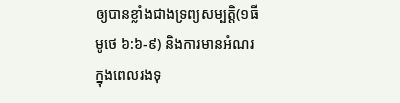ឲ្យបានខ្លាំងជាងទ្រព្យសម្បត្តិ(១ធីមូថេ ៦:៦-៩) និងការមានអំណរ ក្នុងពេលរងទុ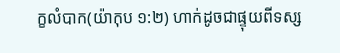ក្ខលំបាក(យ៉ាកុប ១:២) ហាក់ដូចជាផ្ទុយពីទស្ស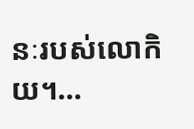នៈរបស់លោកិយ។…